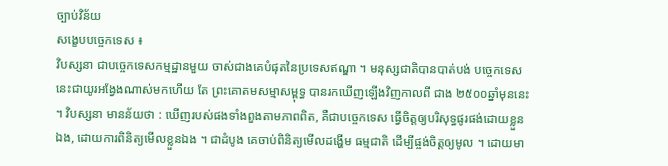ច្បាប់វិន័យ
សង្ខេបបច្ចេកទេស ៖
វិបស្សនា ជាបច្ចេកទេសកម្មដ្ឋានមួយ ចាស់ជាងគេបំផុតនៃប្រទេសឥណ្ឌា ។ មនុស្សជាតិបានបាត់បង់ បច្ចេកទេសនេះជាយូរអង្វែងណាស់មកហើយ តែ ព្រះគោតមសម្មាសម្ពុទ្ធ បានរកឃើញឡើងវិញកាលពី ជាង ២៥០០ឆ្នាំមុននេះ ។ វិបស្សនា មានន័យថា : ឃើញរបស់ផងទាំងពួងតាមភាពពិត, គឺជាបច្ចេកទេស ធ្វើចិត្តឲ្យបរិសុទ្ធផូរផង់ដោយខ្លួនឯង, ដោយការពិនិត្យមើលខ្លួនឯង ។ ជាដំបូង គេចាប់ពិនិត្យមើលដង្ហើម ធម្មជាតិ ដើម្បីផ្ចង់ចិត្តឲ្យមូល ។ ដោយមា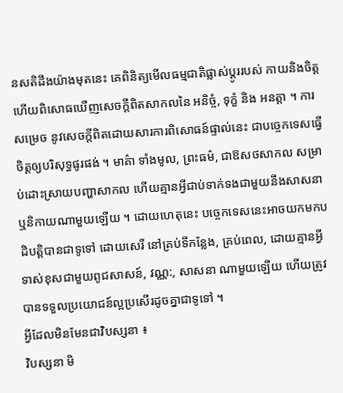នសតិដឹងយ៉ាងមុតនេះ គេពិនិត្យមើលធម្មជាតិផ្លាស់ប្តូររបស់ កាយនិងចិត្ត ហើយពិសោធឃើញសេចក្តីពិតសាកលនៃ អនិច្ចំ, ទុក្ខំ និង អនត្តា ។ ការសម្រេច នូវសេចក្តីពិតដោយសារការពិសោធន៍ផ្ទាល់នេះ ជាបច្ចេកទេសធ្វើចិត្តឲ្យបរិសុទ្ធផូរផង់ ។ មាគ៌ា ទាំងមូល, ព្រះធម៌, ជាឱសថសាកល សម្រាប់ដោះស្រាយបញ្ហាសាកល ហើយគ្មានអ្វីជាប់ទាក់ទងជាមួយនឹងសាសនា ឬនិកាយណាមួយឡើយ ។ ដោយហេតុនេះ បច្ចេកទេសនេះអាចយកមកបដិបត្តិបានជាទូទៅ ដោយសេរី នៅគ្រប់ទីកន្លែង, គ្រប់ពេល, ដោយគ្មានអ្វីទាស់ខុសជាមួយពូជសាសន៍, វណ្ណ:, សាសនា ណាមួយឡើយ ហើយត្រូវបានទទួលប្រយោជន៍ល្អប្រសើរដូចគ្នាជាទូទៅ ។
អ្វីដែលមិនមែនជាវិបស្សនា ៖
វិបស្សនា មិ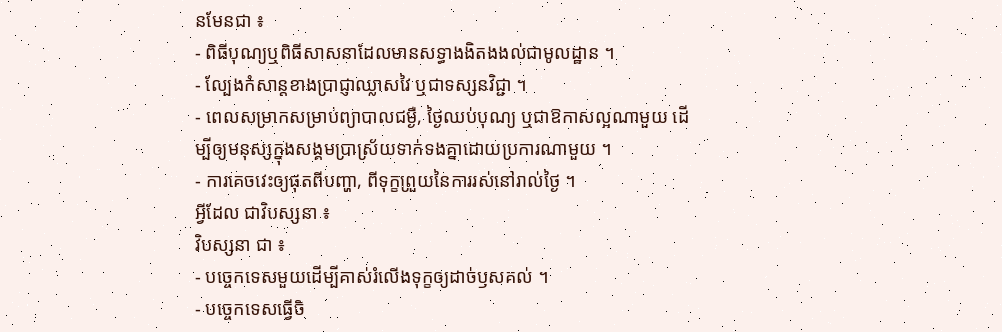នមែនជា ៖
- ពិធីបុណ្យឬពិធីសាសនាដែលមានសទ្ធាងងិតងងល់ជាមូលដ្ឋាន ។
- ល្បែងកំសាន្តខាងប្រាជ្ញាឈ្លាសវៃ ឬជាទស្សនវិជ្ជា ។
- ពេលសម្រាកសម្រាប់ព្យាបាលជម្ងឺ, ថ្ងៃឈប់បុណ្យ ឬជាឱកាសល្អណាមួយ ដើម្បីឲ្យមនុស្សក្នុងសង្គមប្រាស្រ័យទាក់ទងគ្នាដោយប្រការណាមួយ ។
- ការគេចវេះឲ្យផុតពីបញ្ហា, ពីទុក្ខព្រួយនៃការរស់នៅរាល់ថ្ងៃ ។
អ្វីដែល ជាវិបស្សនា ៖
វិបស្សនា ជា ៖
- បច្ចេកទេសមួយដើម្បីគាស់រំលើងទុក្ខឲ្យដាច់ឫសគល់ ។
- បច្ចេកទេសធ្វើចិ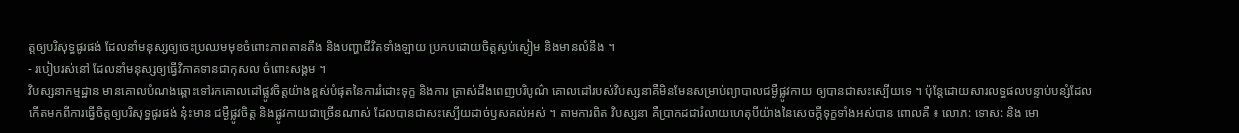ត្តឲ្យបរិសុទ្ធផូរផង់ ដែលនាំមនុស្សឲ្យចេះប្រឈមមុខចំពោះភាពតានតឹង និងបញ្ហាជីវិតទាំងឡាយ ប្រកបដោយចិត្តស្ងប់ស្ងៀម និងមានលំនឹង ។
- របៀបរស់នៅ ដែលនាំមនុស្សឲ្យធ្វើវិភាគទានជាកុសល ចំពោះសង្គម ។
វិបស្សនាកម្មដ្ឋាន មានគោលបំណងឆ្ពោះទៅរកគោលដៅផ្លូវចិត្តយ៉ាងខ្ពស់បំផុតនៃការរំដោះទុក្ខ និងការ ត្រាស់ដឹងពេញបរិបូណ៌ គោលដៅរបស់វិបស្សនាគឺមិនមែនសម្រាប់ព្យាបាលជម្ងឺផ្លូវកាយ ឲ្យបានជាសះស្បើយទេ ។ ប៉ុន្តែដោយសារលទ្ធផលបន្ទាប់បន្សំដែលកើតមកពីការធ្វើចិត្តឲ្យបរិសុទ្ធផូរផង់ នុ៎ះមាន ជម្ងឺផ្លូវចិត្ត និងផ្លូវកាយជាច្រើនណាស់ ដែលបានជាសះស្បើយដាច់ឫសគល់អស់ ។ តាមការពិត វិបស្សនា គឺប្រាកដជារំលាយហេតុបីយ៉ាងនៃសេចក្តីទុក្ខទាំងអស់បាន ពោលគឺ ៖ លោភ: ទោស: និង មោ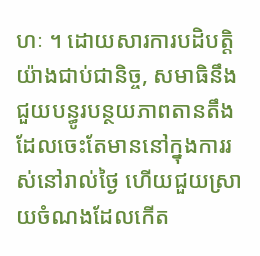ហៈ ។ ដោយសារការបដិបត្តិយ៉ាងជាប់ជានិច្ច, សមាធិនឹងជួយបន្ធូរបន្ថយភាពតានតឹងដែលចេះតែមាននៅក្នុងការរស់នៅរាល់ថ្ងៃ ហើយជួយស្រាយចំណងដែលកើត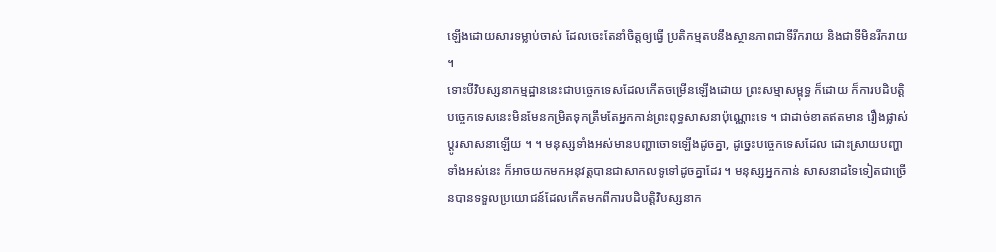ឡើងដោយសារទម្លាប់ចាស់ ដែលចេះតែនាំចិត្តឲ្យធ្វើ ប្រតិកម្មតបនឹងស្ថានភាពជាទីរីករាយ និងជាទីមិនរីករាយ ។
ទោះបីវិបស្សនាកម្មដ្ឋាននេះជាបច្ចេកទេសដែលកើតចម្រើនឡើងដោយ ព្រះសម្មាសម្ពុទ្ធ ក៏ដោយ ក៏ការបដិបត្តិបច្ចេកទេសនេះមិនមែនកម្រិតទុកត្រឹមតែអ្នកកាន់ព្រះពុទ្ធសាសនាប៉ុណ្ណោះទេ ។ ជាដាច់ខាតឥតមាន រឿងផ្លាស់ប្ដូរសាសនាឡើយ ។ ។ មនុស្សទាំងអស់មានបញ្ហាចោទឡើងដូចគ្នា, ដូច្នេះបច្ចេកទេសដែល ដោះស្រាយបញ្ហាទាំងអស់នេះ ក៏អាចយកមកអនុវត្តបានជាសាកលទូទៅដូចគ្នាដែរ ។ មនុស្សអ្នកកាន់ សាសនាដទៃទៀតជាច្រើនបានទទួលប្រយោជន៍ដែលកើតមកពីការបដិបត្តិវិបស្សនាក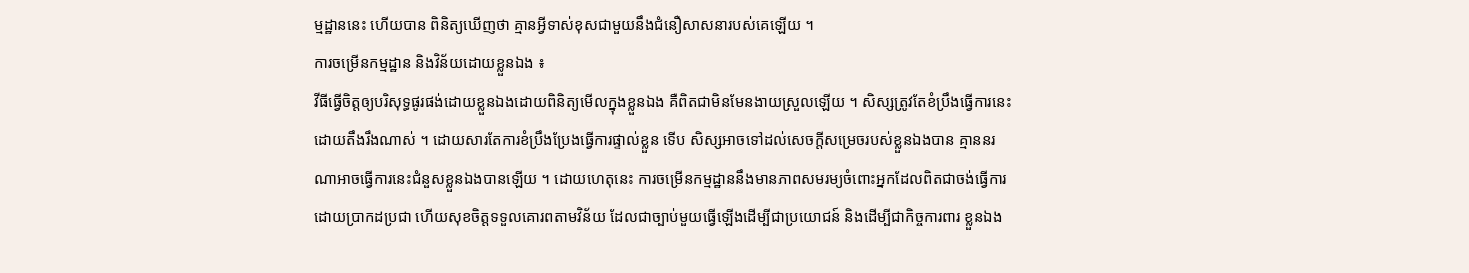ម្មដ្ឋាននេះ ហើយបាន ពិនិត្យឃើញថា គ្មានអ្វីទាស់ខុសជាមួយនឹងជំនឿសាសនារបស់គេឡើយ ។
ការចម្រើនកម្មដ្ឋាន និងវិន័យដោយខ្លួនឯង ៖
វីធីធ្វើចិត្តឲ្យបរិសុទ្ធផូរផង់ដោយខ្លួនឯងដោយពិនិត្យមើលក្នុងខ្លួនឯង គឺពិតជាមិនមែនងាយស្រួលឡើយ ។ សិស្សត្រូវតែខំប្រឹងធ្វើការនេះដោយតឹងរឹងណាស់ ។ ដោយសារតែការខំប្រឹងប្រែងធ្វើការផ្ទាល់ខ្លួន ទើប សិស្សអាចទៅដល់សេចក្តីសម្រេចរបស់ខ្លួនឯងបាន គ្មាននរណាអាចធ្វើការនេះជំនួសខ្លួនឯងបានឡើយ ។ ដោយហេតុនេះ ការចម្រើនកម្មដ្ឋាននឹងមានភាពសមរម្យចំពោះអ្នកដែលពិតជាចង់ធ្វើការដោយប្រាកដប្រជា ហើយសុខចិត្តទទួលគោរពតាមវិន័យ ដែលជាច្បាប់មួយធ្វើឡើងដើម្បីជាប្រយោជន៍ និងដើម្បីជាកិច្ចការពារ ខ្លួនឯង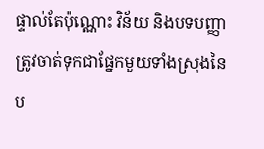ផ្ទាល់តែប៉ុណ្ណោះ វិន័យ និងបទបញ្ញាត្រូវចាត់ទុកជាផ្នែកមួយទាំងស្រុងនៃប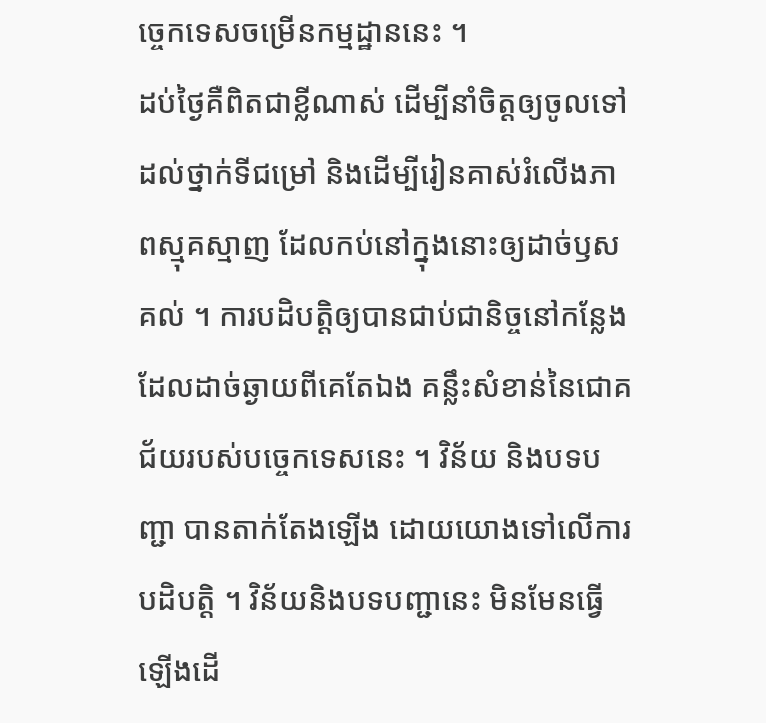ច្ចេកទេសចម្រើនកម្មដ្ឋាននេះ ។
ដប់ថ្ងៃគឺពិតជាខ្លីណាស់ ដើម្បីនាំចិត្តឲ្យចូលទៅដល់ថ្នាក់ទីជម្រៅ និងដើម្បីរៀនគាស់រំលើងភាពស្មុគស្មាញ ដែលកប់នៅក្នុងនោះឲ្យដាច់ឫសគល់ ។ ការបដិបត្តិឲ្យបានជាប់ជានិច្ចនៅកន្លែងដែលដាច់ឆ្ងាយពីគេតែឯង គន្លឹះសំខាន់នៃជោគជ័យរបស់បច្ចេកទេសនេះ ។ វិន័យ និងបទបញ្ជា បានតាក់តែងឡើង ដោយយោងទៅលើការបដិបត្តិ ។ វិន័យនិងបទបញ្ជានេះ មិនមែនធ្វើឡើងដើ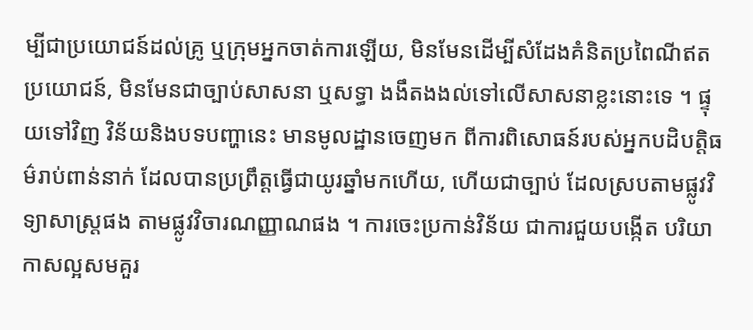ម្បីជាប្រយោជន៍ដល់គ្រូ ឬក្រុមអ្នកចាត់ការឡើយ, មិនមែនដើម្បីសំដែងគំនិតប្រពៃណីឥតប្រយោជន៍, មិនមែនជាច្បាប់សាសនា ឬសទ្ធា ងងឹតងងល់ទៅលើសាសនាខ្លះនោះទេ ។ ផ្ទុយទៅវិញ វិន័យនិងបទបញ្ហានេះ មានមូលដ្ឋានចេញមក ពីការពិសោធន៍របស់អ្នកបដិបត្តិធម៌រាប់ពាន់នាក់ ដែលបានប្រព្រឹត្តធ្វើជាយូរឆ្នាំមកហើយ, ហើយជាច្បាប់ ដែលស្របតាមផ្លូវវិទ្យាសាស្ត្រផង តាមផ្លូវវិចារណញ្ញាណផង ។ ការចេះប្រកាន់វិន័យ ជាការជួយបង្កើត បរិយាកាសល្អសមគួរ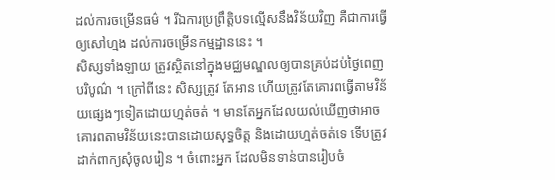ដល់ការចម្រើនធម៌ ។ រីឯការប្រព្រឹត្តិបទល្មើសនឹងវិន័យវិញ គឺជាការធ្វើឲ្យសៅហ្មង ដល់ការចម្រើនកម្មដ្ឋាននេះ ។
សិស្សទាំងឡាយ ត្រូវស្ថិតនៅក្នុងមជ្ឈមណ្ឌលឲ្យបានគ្រប់ដប់ថ្ងៃពេញបរិបូណ៌ ។ ក្រៅពីនេះ សិស្សត្រូវ តែអាន ហើយត្រូវតែគោរពធ្វើតាមវិន័យផ្សេងៗទៀតដោយហ្មត់ចត់ ។ មានតែអ្នកដែលយល់ឃើញថាអាចគោរពតាមវិន័យនេះបានដោយសុទ្ធចិត្ត និងដោយហ្មត់ចត់ទេ ទើបត្រូវដាក់ពាក្យសុំចូលរៀន ។ ចំពោះអ្នក ដែលមិនទាន់បានរៀបចំ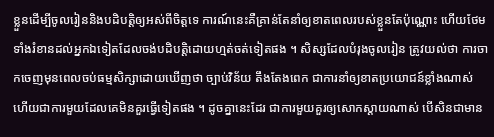ខ្លួនដើម្បីចូលរៀននិងបដិបត្តិឲ្យអស់ពីចិត្តទេ ការណ៍នេះគឺគ្រាន់តែនាំឲ្យខាតពេលរបស់ខ្លួនតែប៉ុណ្ណោះ ហើយថែមទាំងរំខានដល់អ្នកឯទៀតដែលចង់បដិបត្តិដោយហ្មត់ចត់ទៀតផង ។ សិស្សដែលបំរុងចូលរៀន ត្រូវយល់ថា ការចាកចេញមុនពេលចប់ធម្មសិក្សាដោយឃើញថា ច្បាប់វិន័យ តឹងតែងពេក ជាការនាំឲ្យខាតប្រយោជន៍ខ្លាំងណាស់ ហើយជាការមួយដែលគេមិនគួរធ្វើទៀតផង ។ ដូចគ្នានេះដែរ ជាការមួយគួរឲ្យសោកស្ដាយណាស់ បើសិនជាមាន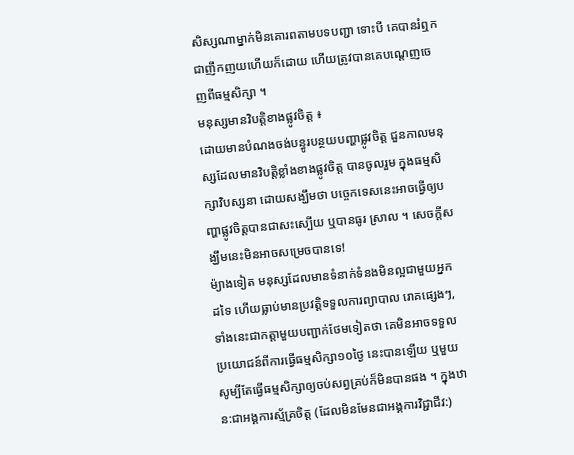សិស្សណាម្នាក់មិនគោរពតាមបទបញ្ជា ទោះបី គេបានរំឮកជាញឹកញយហើយក៏ដោយ ហើយត្រូវបានគេបណ្ដេញចេញពីធម្មសិក្សា ។
មនុស្សមានវិបត្តិខាងផ្លូវចិត្ត ៖
ដោយមានបំណងចង់បន្ធូរបន្ថយបញ្ហាផ្លូវចិត្ត ជួនកាលមនុស្សដែលមានវិបត្តិខ្លាំងខាងផ្លូវចិត្ត បានចូលរួម ក្នុងធម្មសិក្សាវិបស្សនា ដោយសង្ឃឹមថា បច្ចេកទេសនេះអាចធ្វើឲ្យបញ្ហាផ្លូវចិត្តបានជាសះស្បើយ ឬបានធូរ ស្រាល ។ សេចក្តីសង្ឃឹមនេះមិនអាចសម្រេចបានទេ!
ម៉្យាងទៀត មនុស្សដែលមានទំនាក់ទំនងមិនល្អជាមួយអ្នកដទៃ ហើយធ្លាប់មានប្រវត្តិទទួលការព្យាបាល រោគផ្សេងៗ, ទាំងនេះជាកត្តាមួយបញ្ជាក់ថែមទៀតថា គេមិនអាចទទួលប្រយោជន៍ពីការធ្វើធម្មសិក្សា១០ថ្ងៃ នេះបានឡើយ ឬមួយសូម្បីតែធ្វើធម្មសិក្សាឲ្យចប់សព្វគ្រប់ក៏មិនបានផង ។ ក្នុងឋាន:ជាអង្គការស្ម័គ្រចិត្ត (ដែលមិនមែនជាអង្គការវិជ្ជាជីវ:)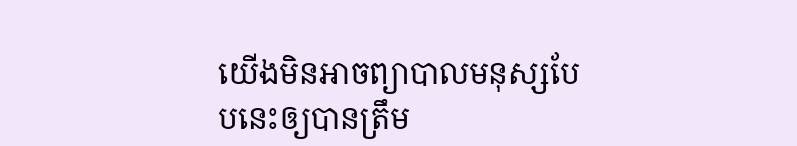យើងមិនអាចព្យាបាលមនុស្សបែបនេះឲ្យបានត្រឹម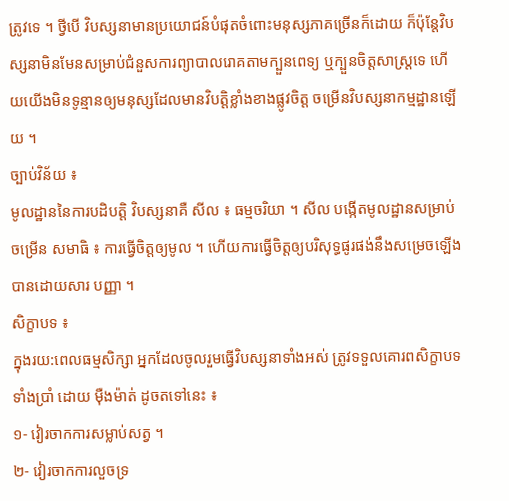ត្រូវទេ ។ ថ្វីបើ វិបស្សនាមានប្រយោជន៍បំផុតចំពោះមនុស្សភាគច្រើនក៏ដោយ ក៏ប៉ុន្តែវិបស្សនាមិនមែនសម្រាប់ជំនួសការព្យាបាលរោគតាមក្បួនពេទ្យ ឬក្បួនចិត្តសាស្ត្រទេ ហើយយើងមិនទូន្មានឲ្យមនុស្សដែលមានវិបត្តិខ្លាំងខាងផ្លូវចិត្ត ចម្រើនវិបស្សនាកម្មដ្ឋានឡើយ ។
ច្បាប់វិន័យ ៖
មូលដ្ឋាននៃការបដិបត្តិ វិបស្សនាគឺ សីល ៖ ធម្មចរិយា ។ សីល បង្កើតមូលដ្ឋានសម្រាប់ចម្រើន សមាធិ ៖ ការធ្វើចិត្តឲ្យមូល ។ ហើយការធ្វើចិត្តឲ្យបរិសុទ្ធផូរផង់នឹងសម្រេចឡើងបានដោយសារ បញ្ញា ។
សិក្ខាបទ ៖
ក្នុងរយ:ពេលធម្មសិក្សា អ្នកដែលចូលរួមធ្វើវិបស្សនាទាំងអស់ ត្រូវទទួលគោរពសិក្ខាបទទាំងប្រាំ ដោយ ម៉ឺងម៉ាត់ ដូចតទៅនេះ ៖
១- វៀរចាកការសម្លាប់សត្វ ។
២- វៀរចាកការលួចទ្រ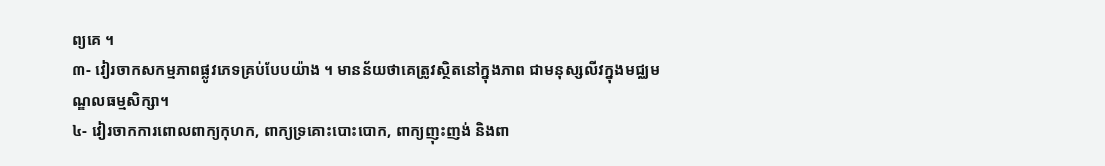ព្យគេ ។
៣- វៀរចាកសកម្មភាពផ្លូវភេទគ្រប់បែបយ៉ាង ។ មានន័យថាគេត្រូវស្ថិតនៅក្នុងភាព ជាមនុស្សលីវក្នុងមជ្ឈមណ្ឌលធម្មសិក្សា។
៤- វៀរចាកការពោលពាក្យកុហក, ពាក្យទ្រគោះបោះបោក, ពាក្យញុះញង់ និងពា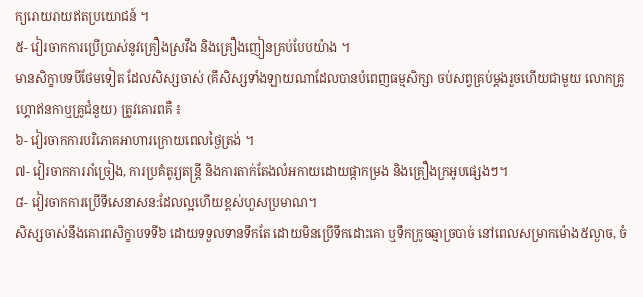ក្យរោយរាយឥតប្រយោជន៍ ។
៥- វៀរចាកការប្រើប្រាស់នូវគ្រឿងស្រវឹង និងគ្រឿងញៀនគ្រប់បែបយ៉ាង ។
មានសិក្ខាបទបីថែមទៀត ដែលសិស្សចាស់ (គឹសិស្សទាំងឡាយណាដែលបានបំពេញធម្មសិក្សា ចប់សព្វគ្រប់ម្ដងរួចហើយជាមួយ លោកគ្រូហ្គោឥនកាឬគ្រូជំនួយ) ត្រូវគោរពគឺ ៖
៦- វៀរចាកការបរិភោគអាហារក្រោយពេលថ្ងៃត្រង់ ។
៧- វៀរចាកការរាំច្រៀង, ការប្រគំតូរ្យតន្រ្តី និងការតាក់តែងលំអកាយដោយផ្កាកម្រង និងគ្រឿងក្រអូបផ្សេងៗ។
៨- វៀរចាកការប្រើទីសេនាសន:ដែលល្អហើយខ្ពស់ហួសប្រមាណ។
សិស្សចាស់នឹងគោរពសិក្ខាបទទី៦ ដោយទទួលទានទឹកតែ ដោយមិនប្រើទឹកដោះគោ ឬទឹកក្រូចឆ្មាច្របាច់ នៅពេលសម្រាកម៉ោង៥ល្ងាច, ចំ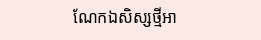ណែកឯសិស្សថ្មីអា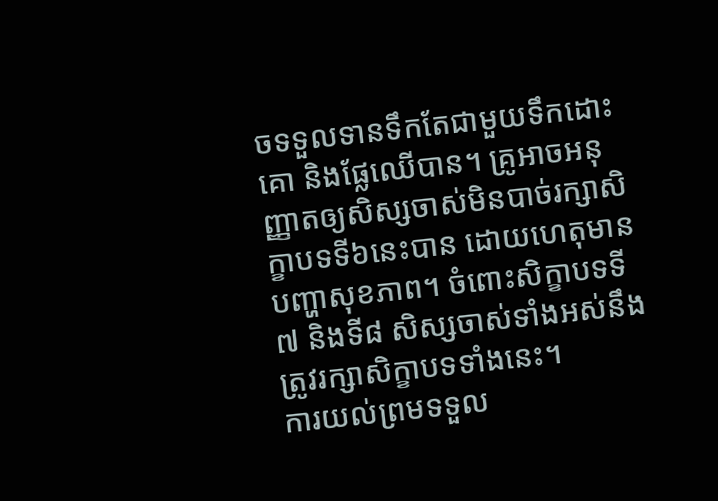ចទទួលទានទឹកតែជាមួយទឹកដោះគោ និងផ្លែឈើបាន។ គ្រូអាចអនុញ្ញាតឲ្យសិស្សចាស់មិនបាច់រក្សាសិក្ខាបទទី៦នេះបាន ដោយហេតុមានបញ្ហាសុខភាព។ ចំពោះសិក្ខាបទទី៧ និងទី៨ សិស្សចាស់ទាំងអស់នឹងត្រូវរក្សាសិក្ខាបទទាំងនេះ។
ការយល់ព្រមទទួល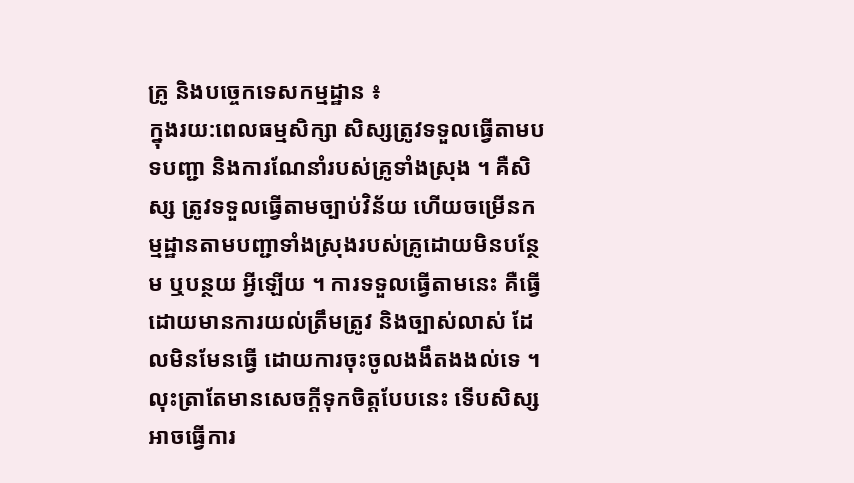គូ្រ និងបច្ចេកទេសកម្មដ្ឋាន ៖
ក្នុងរយ:ពេលធម្មសិក្សា សិស្សត្រូវទទួលធ្វើតាមបទបញ្ជា និងការណែនាំរបស់គ្រូទាំងស្រុង ។ គឺសិស្ស ត្រូវទទួលធ្វើតាមច្បាប់វិន័យ ហើយចម្រើនកម្មដ្ឋានតាមបញ្ជាទាំងស្រុងរបស់គ្រូដោយមិនបន្ថែម ឬបន្ថយ អ្វីឡើយ ។ ការទទួលធ្វើតាមនេះ គឺធ្វើដោយមានការយល់ត្រឹមត្រូវ និងច្បាស់លាស់ ដែលមិនមែនធ្វើ ដោយការចុះចូលងងឹតងងល់ទេ ។ លុះត្រាតែមានសេចក្តីទុកចិត្តបែបនេះ ទើបសិស្សអាចធ្វើការ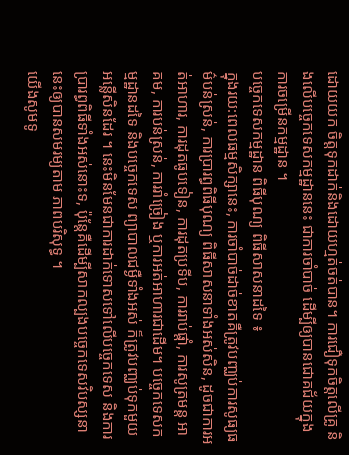ដោយយក ចិត្តទុកដាក់និងដោយហ្មត់ចត់បាន។ ការជឿទុកចិត្តលើគ្រូ និងលើបច្ចេកទេសកម្មដ្ឋាននេះ ជាការចាំបាច់ ដើម្បីឲ្យបានជោគជ័យក្នុងការចម្រើនកម្មដ្ឋាន ។
បច្ចេកទេសកម្មដ្ឋាន ពិធីបុណ្យ ពិធីសាសនាដទៃ ៖
ក្នុងរយ:ពេលធម្មសិក្សានេះ, ការចាំបាច់ដាច់ខាតគឺត្រូវបញ្ឈប់ការសូធ្យធម៌បន់ស្រន់, ការប្រារព្ធពិធីបុណ្យ ពិធីសាសនាទាំងអស់សិន, ដូចជាការអត់អាហារ, ការដុតធូបទៀន, ការដុតប្រទីប, ការរាប់ផ្តាំ, ការសូត្រមន្ត អាគម, ការបន់ស្រន់, ការរាំច្រៀង ឬការអត់អាហារជាដើម។ បច្ចេកទេសកម្មដ្ឋានដទៃ និងបច្ចេកទេស ព្យាបាលជម្ងឺទាំងអស់ ក៏ត្រូវបញ្ឈប់ទុកមួយអន្លើសិនដែរ ។ នេះមិនមែនជាការដាក់ទោសទៅលើបច្ចេកទេស និងការប្រារព្ធពិធីទាំងអស់នោះទ, ប៉ុន្តែគឺដើម្បីសាកល្បងបច្ចេកទេសវិបស្សនានេះឲ្យបានសមរម្យតាម ភាពបរិសុទ្ធ ។
យើងសូមទូ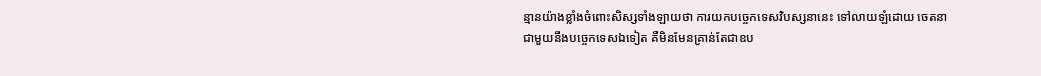ន្មានយ៉ាងខ្លាំងចំពោះសិស្សទាំងឡាយថា ការយកបច្ចេកទេសវិបស្សនានេះ ទៅលាយឡំដោយ ចេតនាជាមួយនឹងបច្ចេកទេសឯទៀត គឺមិនមែនគ្រាន់តែជាឧប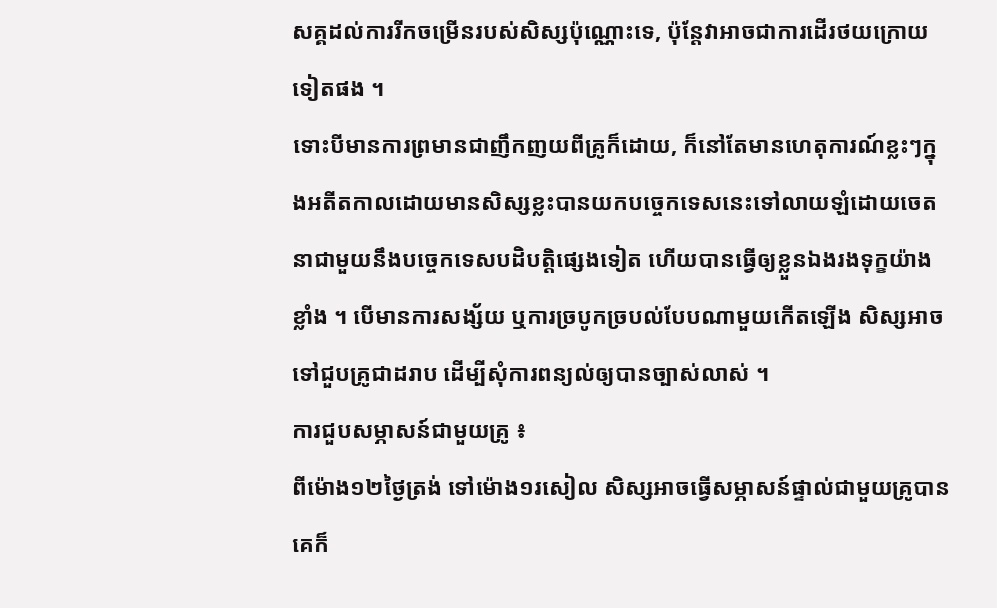សគ្គដល់ការរីកចម្រើនរបស់សិស្សប៉ុណ្ណោះទេ, ប៉ុន្តែវាអាចជាការដើរថយក្រោយទៀតផង ។
ទោះបីមានការព្រមានជាញឹកញយពីគ្រូក៏ដោយ, ក៏នៅតែមានហេតុការណ៍ខ្លះៗក្នុងអតីតកាលដោយមានសិស្សខ្លះបានយកបច្ចេកទេសនេះទៅលាយឡំដោយចេតនាជាមួយនឹងបច្ចេកទេសបដិបត្តិផ្សេងទៀត ហើយបានធ្វើឲ្យខ្លួនឯងរងទុក្ខយ៉ាងខ្លាំង ។ បើមានការសង្ស័យ ឬការច្របូកច្របល់បែបណាមួយកើតឡើង សិស្សអាចទៅជួបគ្រូជាដរាប ដើម្បីសុំការពន្យល់ឲ្យបានច្បាស់លាស់ ។
ការជួបសម្ភាសន៍ជាមួយគូ្រ ៖
ពីម៉ោង១២ថ្ងៃត្រង់ ទៅម៉ោង១រសៀល សិស្សអាចធ្វើសម្ភាសន៍ផ្ទាល់ជាមួយគ្រូបាន គេក៏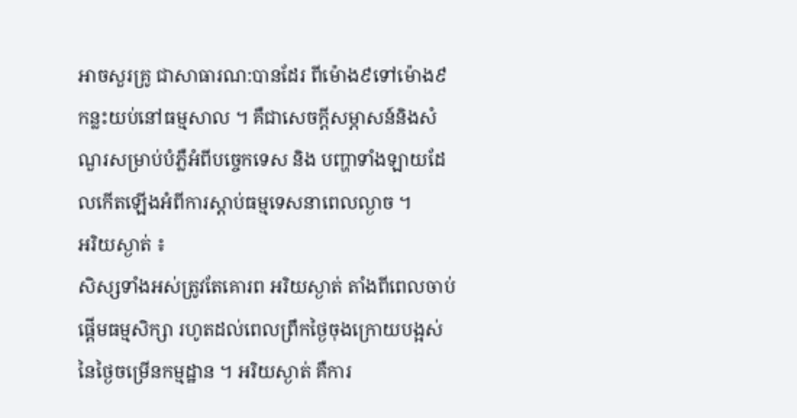អាចសួរគូ្រ ជាសាធារណ:បានដែរ ពីម៉ោង៩ទៅម៉ោង៩កន្លះយប់នៅធម្មសាល ។ គឺជាសេចក្តីសម្ភាសន៍និងសំណួរសម្រាប់បំភ្លឺអំពីបច្ចេកទេស និង បញ្ហាទាំងឡាយដែលកើតឡើងអំពីការស្តាប់ធម្មទេសនាពេលល្ងាច ។
អរិយស្ងាត់ ៖
សិស្សទាំងអស់ត្រូវតែគោរព អរិយស្ងាត់ តាំងពីពេលចាប់ផ្តើមធម្មសិក្សា រហូតដល់ពេលព្រឹកថ្ងៃចុងក្រោយបង្អស់នៃថ្ងៃចម្រើនកម្មដ្ឋាន ។ អរិយស្ងាត់ គឺការ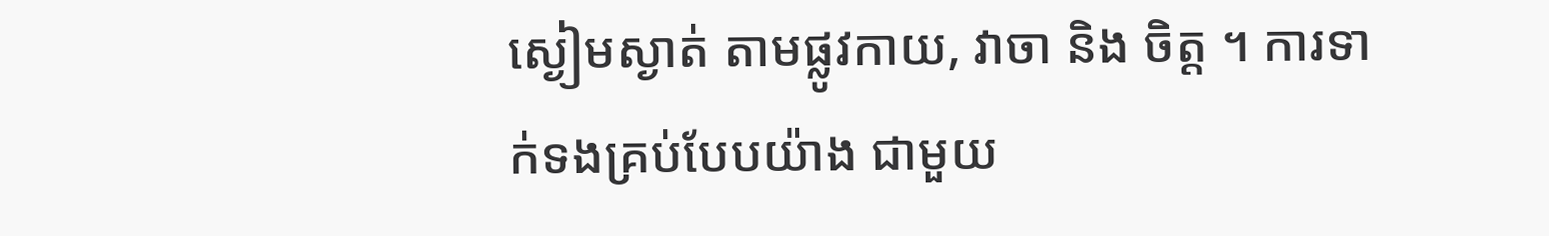ស្ងៀមស្ងាត់ តាមផ្លូវកាយ, វាចា និង ចិត្ត ។ ការទាក់ទងគ្រប់បែបយ៉ាង ជាមួយ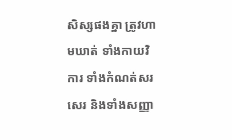សិស្សផងគ្នា ត្រូវហាមឃាត់ ទាំងកាយវិការ ទាំងកំណត់សរសេរ និងទាំងសញ្ញា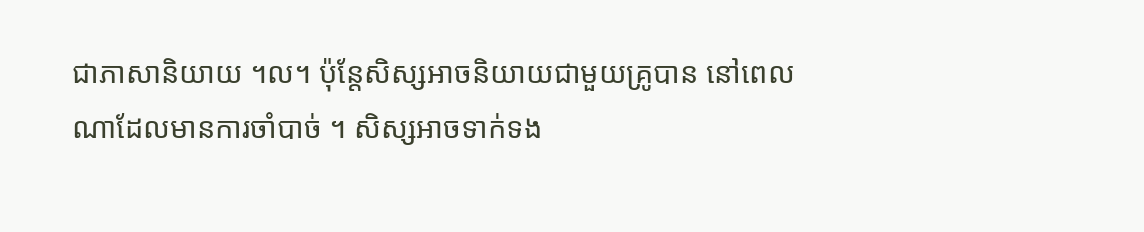ជាភាសានិយាយ ។ល។ ប៉ុន្តែសិស្សអាចនិយាយជាមួយគ្រូបាន នៅពេលណាដែលមានការចាំបាច់ ។ សិស្សអាចទាក់ទង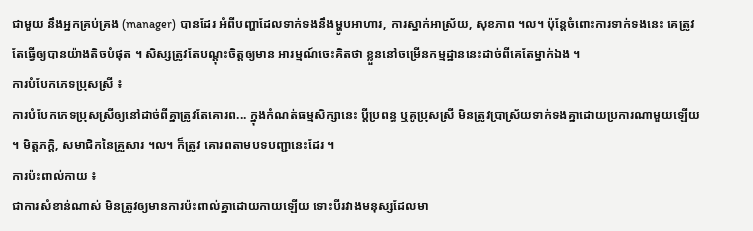ជាមួយ នឹងអ្នកគ្រប់គ្រង (manager) បានដែរ អំពីបញ្ហាដែលទាក់ទងនឹងម្ហូបអាហារ, ការស្នាក់អាស្រ័យ, សុខភាព ។ល។ ប៉ុន្តែចំពោះការទាក់ទងនេះ គេត្រូវតែធ្វើឲ្យបានយ៉ាងតិចបំផុត ។ សិស្សត្រូវតែបណ្តុះចិត្តឲ្យមាន អារម្មណ៍ចេះគិតថា ខ្លួននៅចម្រើនកម្មដ្ឋាននេះដាច់ពីគេតែម្នាក់ឯង ។
ការបំបែកភេទប្រុសសី្រ ៖
ការបំបែកភេទប្រុសស្រីឲ្យនៅដាច់ពីគ្នាត្រូវតែគោរព... ក្នុងកំណត់ធម្មសិក្សានេះ ប្តីប្រពន្ធ ឬគូប្រុសស្រី មិនត្រូវប្រាស្រ័យទាក់ទងគ្នាដោយប្រការណាមួយឡើយ ។ មិត្តភក្តិ, សមាជិកនៃគ្រួសារ ។ល។ ក៏ត្រូវ គោរពតាមបទបញ្ជានេះដែរ ។
ការប៉ះពាល់កាយ ៖
ជាការសំខាន់ណាស់ មិនត្រូវឲ្យមានការប៉ះពាល់គ្នាដោយកាយឡើយ ទោះបីរវាងមនុស្សដែលមា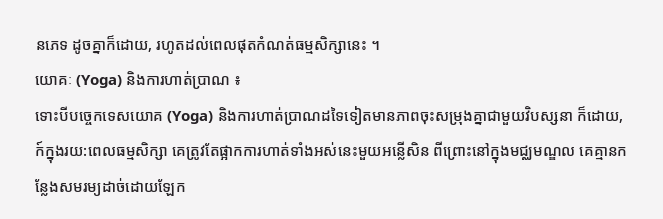នភេទ ដូចគ្នាក៏ដោយ, រហូតដល់ពេលផុតកំណត់ធម្មសិក្សានេះ ។
យោគៈ (Yoga) និងការហាត់ប្រាណ ៖
ទោះបីបច្ចេកទេសយោគ (Yoga) និងការហាត់ប្រាណដទៃទៀតមានភាពចុះសម្រុងគ្នាជាមួយវិបស្សនា ក៏ដោយ, ក៍ក្នុងរយ:ពេលធម្មសិក្សា គេត្រូវតែផ្អាកការហាត់ទាំងអស់នេះមួយអន្លើសិន ពីព្រោះនៅក្នុងមជ្ឈមណ្ឌល គេគ្មានកន្លែងសមរម្យដាច់ដោយឡែក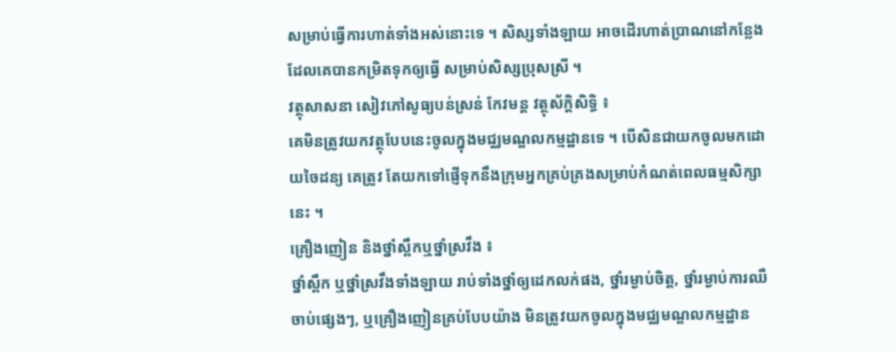សម្រាប់ធ្វើការហាត់ទាំងអស់នោះទេ ។ សិស្សទាំងឡាយ អាចដើរហាត់ប្រាណនៅកន្លែងដែលគេបានកម្រិតទុកឲ្យធ្វើ សម្រាប់សិស្សប្រុសស្រី ។
វត្ថុសាសនា សៀវភៅសូធ្យបន់ស្រន់ កែវមន្ត វត្ថុស័ក្តិសិទ្ធិ ៖
គេមិនត្រូវយកវត្ថុបែបនេះចូលក្នុងមជ្ឈមណ្ឌលកម្មដ្ឋានទេ ។ បើសិនជាយកចូលមកដោយចៃដន្យ គេត្រូវ តែយកទៅផ្ញើទុកនឹងក្រុមអ្នកគ្រប់គ្រងសម្រាប់កំណត់ពេលធម្មសិក្សានេះ ។
គ្រឿងញៀន និងថ្នាំស្ពឹកឬថ្នាំស្រវឹង ៖
ថ្នាំស្ពឹក ឬថ្នាំស្រវឹងទាំងឡាយ រាប់ទាំងថ្នាំឲ្យដេកលក់ផង, ថ្នាំរម្ងាប់ចិត្ត, ថ្នាំរម្ងាប់ការឈឺចាប់ផ្សេងៗ, ឬគ្រឿងញៀនគ្រប់បែបយ៉ាង មិនត្រូវយកចូលក្នុងមជ្ឈមណ្ឌលកម្មដ្ឋាន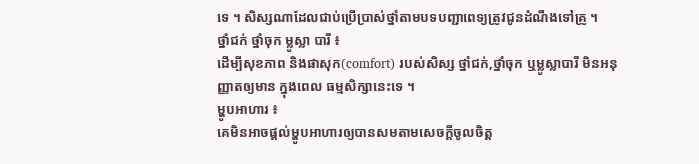ទេ ។ សិស្សណាដែលជាប់ប្រើប្រាស់ថ្នាំតាមបទបញ្ជាពេទ្យត្រូវជូនដំណឹងទៅគ្រូ ។
ថ្នាំជក់ ថ្នាំចុក ម្លូស្លា បារី ៖
ដើម្បីសុខភាព និងផាសុក(comfort) របស់សិស្ស ថ្នាំជក់,ថ្នាំចុក ឬម្លូស្លាបារី មិនអនុញ្ញាតឲ្យមាន ក្នុងពេល ធម្មសិក្សានេះទេ ។
ម្ហូបអាហារ ៖
គេមិនអាចផ្តល់ម្ហូបអាហារឲ្យបានសមតាមសេចក្ដីចូលចិត្ត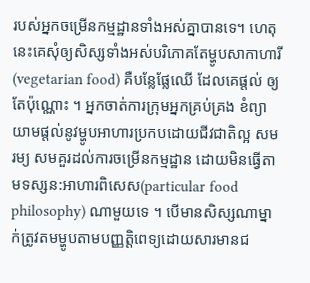របស់អ្នកចម្រើនកម្មដ្ឋានទាំងអស់គ្នាបានទេ។ ហេតុនេះគេសុំឲ្យសិស្សទាំងអស់បរិភោគតែម្ហូបសាកាហារី (vegetarian food) គឺបន្លែផ្លែឈើ ដែលគេផ្តល់ ឲ្យតែប៉ុណ្ណោះ ។ អ្នកចាត់ការក្រុមអ្នកគ្រប់គ្រង ខំព្យាយាមផ្តល់នូវម្ហូបអាហារប្រកបដោយជីវជាតិល្អ សមរម្យ សមគួរដល់ការចម្រើនកម្មដ្ឋាន ដោយមិនធ្វើតាមទស្សន:អាហារពិសេស(particular food philosophy) ណាមួយទេ ។ បើមានសិស្សណាម្នាក់ត្រូវតមម្ហូបតាមបញ្ញត្តិពេទ្យដោយសារមានជ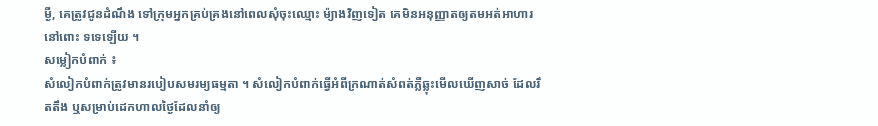ម្ងឺ, គេត្រូវជូនដំណឹង ទៅក្រុមអ្នកគ្រប់គ្រងនៅពេលសុំចុះឈ្មោះ ម៉្យាងវិញទៀត គេមិនអនុញ្ញាតឲ្យតមអត់អាហារនៅពោះ ទទេឡើយ ។
សម្លៀកបំពាក់ ៖
សំលៀកបំពាក់ត្រូវមានរបៀបសមរម្យធម្មតា ។ សំលៀកបំពាក់ធ្វើអំពីក្រណាត់សំពត់ភ្លឺឆ្លុះមើលឃើញសាច់ ដែលរឹតតឹង ឬសម្រាប់ដេកហាលថ្ងៃដែលនាំឲ្យ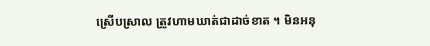ស្រើបស្រាល ត្រូវហាមឃាត់ជាដាច់ខាត ។ មិនអនុ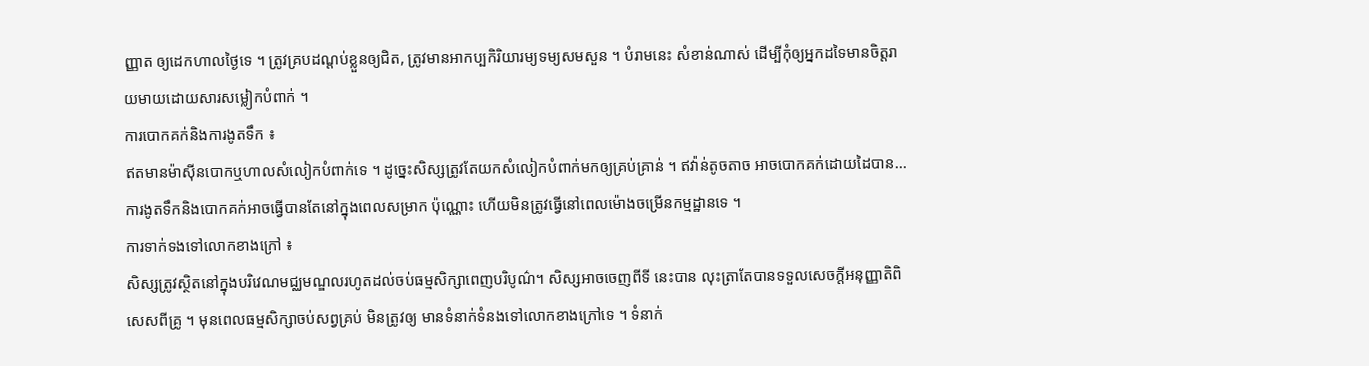ញ្ញាត ឲ្យដេកហាលថ្ងៃទេ ។ ត្រូវគ្របដណ្ដប់ខ្លួនឲ្យជិត, ត្រូវមានអាកប្បកិរិយារម្យទម្យសមសួន ។ បំរាមនេះ សំខាន់ណាស់ ដើម្បីកុំឲ្យអ្នកដទៃមានចិត្តរាយមាយដោយសារសម្លៀកបំពាក់ ។
ការបោកគក់និងការងូតទឹក ៖
ឥតមានម៉ាស៊ីនបោកឬហាលសំលៀកបំពាក់ទេ ។ ដូច្នេះសិស្សត្រូវតែយកសំលៀកបំពាក់មកឲ្យគ្រប់គ្រាន់ ។ ឥវ៉ាន់តូចតាច អាចបោកគក់ដោយដៃបាន... ការងូតទឹកនិងបោកគក់អាចធ្វើបានតែនៅក្នុងពេលសម្រាក ប៉ុណ្ណោះ ហើយមិនត្រូវធ្វើនៅពេលម៉ោងចម្រើនកម្មដ្ឋានទេ ។
ការទាក់ទងទៅលោកខាងក្រៅ ៖
សិស្សត្រូវស្ថិតនៅក្នុងបរិវេណមជ្ឈមណ្ឌលរហូតដល់ចប់ធម្មសិក្សាពេញបរិបូណ៌។ សិស្សអាចចេញពីទី នេះបាន លុះត្រាតែបានទទួលសេចក្ដីអនុញ្ញាតិពិសេសពីគ្រូ ។ មុនពេលធម្មសិក្សាចប់សព្វគ្រប់ មិនត្រូវឲ្យ មានទំនាក់ទំនងទៅលោកខាងក្រៅទេ ។ ទំនាក់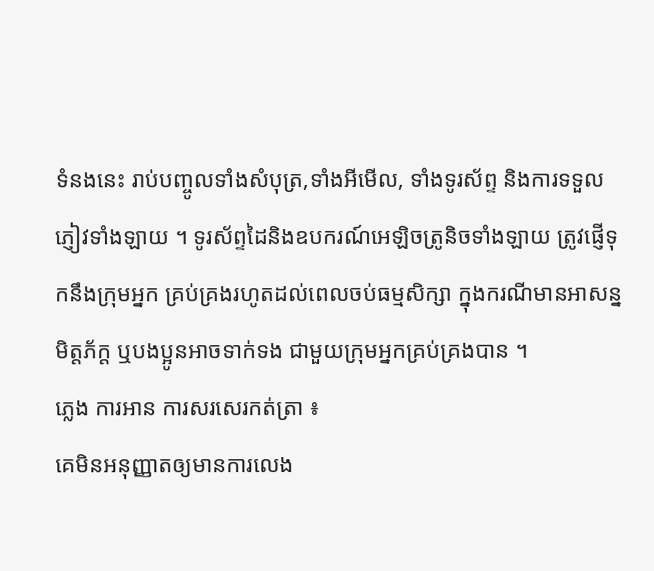ទំនងនេះ រាប់បញ្ចូលទាំងសំបុត្រ,ទាំងអីមើល, ទាំងទូរស័ព្ទ និងការទទួលភ្ញៀវទាំងឡាយ ។ ទូរស័ព្ទដៃនិងឧបករណ៍អេឡិចត្រូនិចទាំងឡាយ ត្រូវផ្ញើទុកនឹងក្រុមអ្នក គ្រប់គ្រងរហូតដល់ពេលចប់ធម្មសិក្សា ក្នុងករណីមានអាសន្ន មិត្តភ័ក្ត ឬបងប្អូនអាចទាក់ទង ជាមួយក្រុមអ្នកគ្រប់គ្រងបាន ។
ភ្លេង ការអាន ការសរសេរកត់ត្រា ៖
គេមិនអនុញ្ញាតឲ្យមានការលេង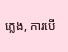ភ្លេង, ការបើ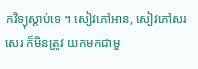កវិទ្យុស្តាប់ទេ ។ សៀវភៅអាន, សៀវភៅសរសេរ ក៏មិនត្រូវ យកមកជាមួ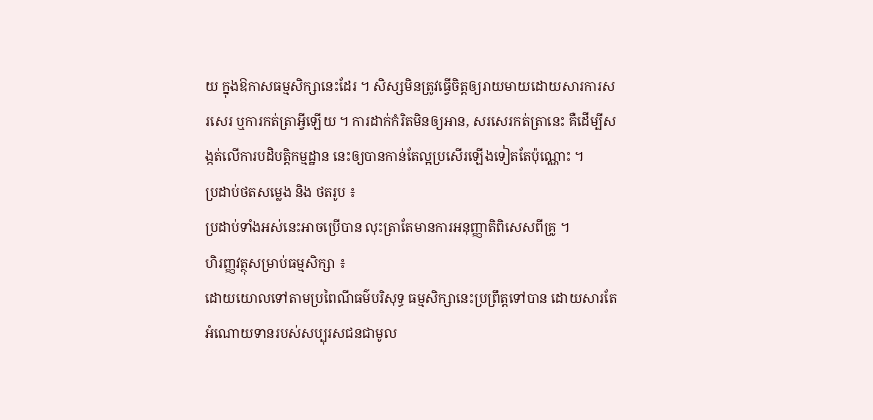យ ក្នុងឱកាសធម្មសិក្សានេះដែរ ។ សិស្សមិនត្រូវធ្វើចិត្តឲ្យរាយមាយដោយសារការសរសេរ ឬការកត់ត្រាអ្វីឡើយ ។ ការដាក់កំរិតមិនឲ្យអាន, សរសេរកត់ត្រានេះ គឺដើម្បីសង្កត់លើការបដិបត្តិកម្មដ្ឋាន នេះឲ្យបានកាន់តែល្អប្រសើរឡើងទៀតតែប៉ុណ្ណោះ ។
ប្រដាប់ថតសម្លេង និង ថតរូប ៖
ប្រដាប់ទាំងអស់នេះអាចប្រើបាន លុះត្រាតែមានការអនុញ្ញាតិពិសេសពីគ្រូ ។
ហិរញ្ញវត្ថុសម្រាប់ធម្មសិក្សា ៖
ដោយយោលទៅតាមប្រពៃណីធម៌បរិសុទ្ធ ធម្មសិក្សានេះប្រព្រឹត្តទៅបាន ដោយសារតែអំណោយទានរបស់សប្បុរសជនជាមូល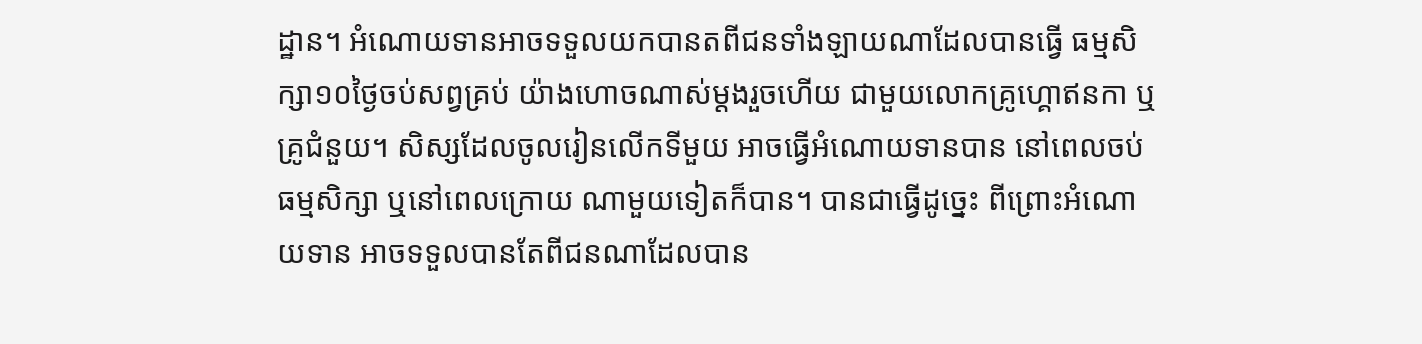ដ្ឋាន។ អំណោយទានអាចទទួលយកបានតពីជនទាំងឡាយណាដែលបានធ្វើ ធម្មសិក្សា១០ថ្ងៃចប់សព្វគ្រប់ យ៉ាងហោចណាស់ម្តងរួចហើយ ជាមួយលោកគ្រូហ្គោឥនកា ឬគ្រូជំនួយ។ សិស្សដែលចូលរៀនលើកទីមួយ អាចធ្វើអំណោយទានបាន នៅពេលចប់ធម្មសិក្សា ឬនៅពេលក្រោយ ណាមួយទៀតក៏បាន។ បានជាធ្វើដូច្នេះ ពីព្រោះអំណោយទាន អាចទទួលបានតែពីជនណាដែលបាន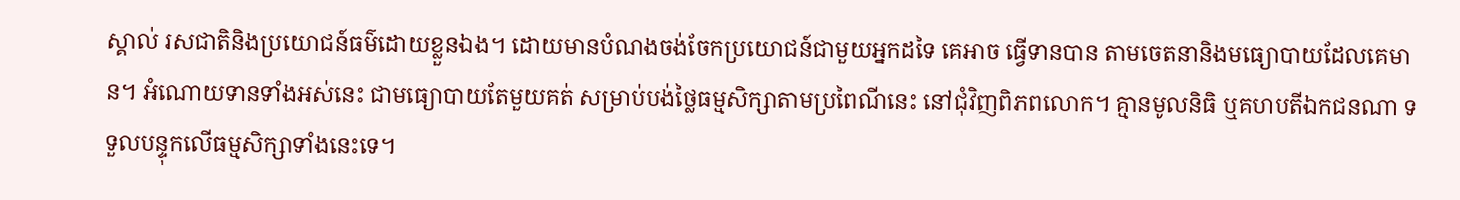ស្គាល់ រសជាតិនិងប្រយោជន៍ធម៌ដោយខ្លួនឯង។ ដោយមានបំណងចង់ចែកប្រយោជន៍ជាមួយអ្នកដទៃ គេអាច ធ្វើទានបាន តាមចេតនានិងមធ្យោបាយដែលគេមាន។ អំណោយទានទាំងអស់នេះ ជាមធ្យោបាយតែមួយគត់ សម្រាប់បង់ថ្លៃធម្មសិក្សាតាមប្រពៃណីនេះ នៅជុំវិញពិភពលោក។ គ្មានមូលនិធិ ឬគហបតីឯកជនណា ទទួលបន្ទុកលើធម្មសិក្សាទាំងនេះទេ។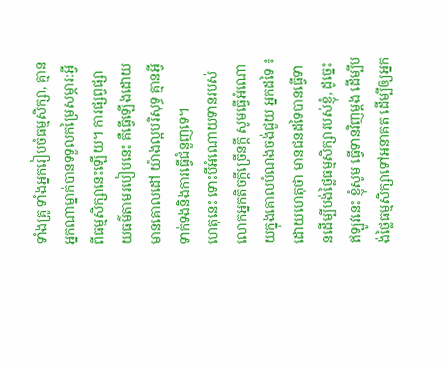ទាំងគ្រូ ទាំងអ្នករៀបចំធម្មសិក្សា, គ្មានអ្នកណាម្នាក់បានទទួលកម្រៃសម្ភារ:អ្វីពីធម្មសិក្សានេះឡើយ។ ការផ្សព្វផ្សាយធម៌តាមរបៀបនេះ គឺធ្វើឡើងដោយមានគោលដៅ យ៉ាងល្អបរិសុទ្ធ គ្មានអ្វីទាក់ទងនិងការធ្វើជំនួញទេ។
ហេតុនេះ ទោះបីអំណោយទានរបស់លោកអ្នកតិចក្តីច្រើនក្តី សូមធ្វើអំណោយក្នុងគោលបំណងចង់ជួយ អ្នកដទៃ ៖ ដោយហេតុថា មានជនដទៃបានធ្វើទានដើម្បីបង់ថ្លៃធម្មសិក្សារបស់ខ្ញុំ, ដូច្នេះ ឥឡូវនេះ ខ្ញុំសូម ធ្វើទានវិញម្តង ដើម្បីបង់ថ្លៃធម្មសិក្សាទៅអនាគត ដើម្បីឲ្យអ្នក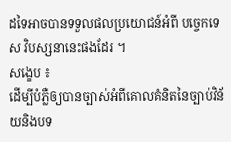ដទៃអាចបានទទួលផលប្រយោជន៍អំពី បច្ចេកទេស វិបស្សនានេះផងដែរ ។
សង្ខេប ៖
ដើម្បីបំភ្លឺឲ្យបានច្បាស់អំពីគោលគំនិតនៃច្បាប់វិន័យនិងបទ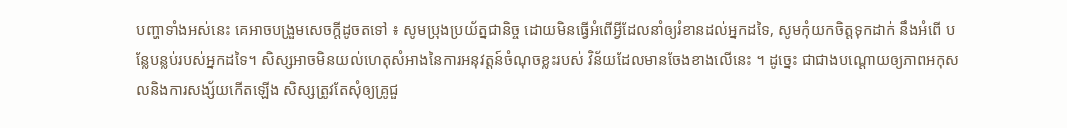បញ្ហាទាំងអស់នេះ គេអាចបង្រួមសេចក្តីដូចតទៅ ៖ សូមប្រុងប្រយ័ត្នជានិច្ច ដោយមិនធ្វើអំពើអ្វីដែលនាំឲ្យរំខានដល់អ្នកដទៃ, សូមកុំយកចិត្តទុកដាក់ នឹងអំពើ បន្លែបន្លប់របស់អ្នកដទៃ។ សិស្សអាចមិនយល់ហេតុសំអាងនៃការអនុវត្តន៍ចំណុចខ្លះរបស់ វិន័យដែលមានចែងខាងលើនេះ ។ ដូច្នេះ ជាជាងបណ្ដោយឲ្យភាពអកុសលនិងការសង្ស័យកើតឡើង សិស្សត្រូវតែសុំឲ្យគ្រូជួ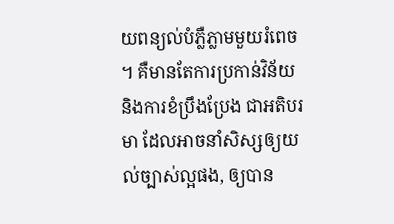យពន្យល់បំភ្លឺភ្លាមមួយរំពេច ។ គឺមានតែការប្រកាន់វិន័យ និងការខំប្រឹងប្រែង ជាអតិបរមា ដែលអាចនាំសិស្សឲ្យយល់ច្បាស់ល្អផង, ឲ្យបាន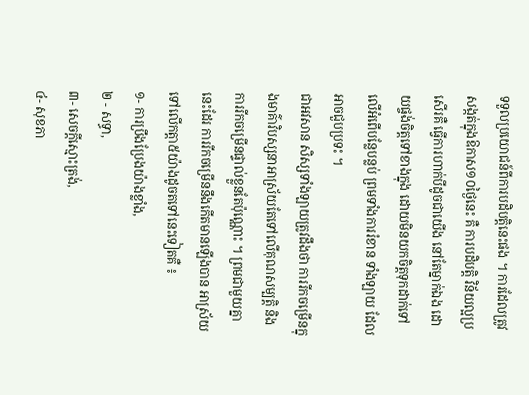ទទួលប្រយោជន៍ពីការបដិបត្តិនេះផង ។ ការដែលត្រូវសង្កត់ក្នុងឱកាស១០ថ្ងៃនេះ គឺ ការបដិបត្តិ វិន័យល្អប្រសើរគឺ ធ្វើការហាក់បីដូចជាយើង នៅតែម្នាក់ឯង ដោយផ្ចង់ចិត្តទៅខាងក្នុង ដោយមិនយកចិត្តទុកដាក់ទៅលើអំពើបន្លែបន្លប់ ព្រមទាំងការរំខាន ទាំងឡាយ ដែលអាចជួបប្រទះ ។
ជាអវសាន សិស្សទាំងឡាយត្រូវដឹងថា ការរីកចម្រើនក្នុងមាគ៌ាវិបស្សនាអាស្រ័យតែទៅលើគុណសម្បត្តិ និង ការរីកចម្រើនផ្ទាល់ខ្លួនតែប៉ុណ្ណោះ ។ ព្រមជាមួយគ្នានេះដែរ ការរីកចម្រើននឹងកើតមានឡើងបាន អាស្រ័យ ទៅលើកត្តា៥យ៉ាងដូចតទៅនេះទៀតគឺ ៖
១- ការប្រឹងប្រែងយ៉ាងខ្លាំង,
២ - សទ្ធា,
៣- សេចក្តីស្មោះត្រង់,
៤- សុខភា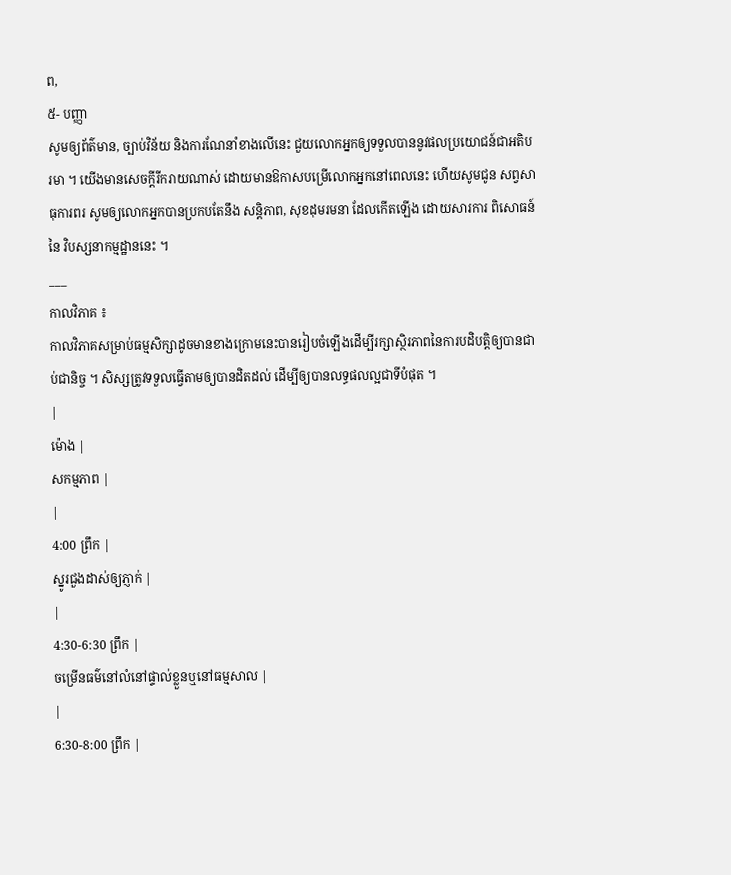ព,
៥- បញ្ញា
សូមឲ្យព័ត៌មាន, ច្បាប់វិន័យ និងការណែនាំខាងលើនេះ ជួយលោកអ្នកឲ្យទទួលបាននូវផលប្រយោជន៍ជាអតិបរមា ។ យើងមានសេចក្តីរីករាយណាស់ ដោយមានឱកាសបម្រើលោកអ្នកនៅពេលនេះ ហើយសូមជូន សព្វសាធុការពរ សូមឲ្យលោកអ្នកបានប្រកបតែនឹង សន្តិភាព, សុខដុមរមនា ដែលកើតឡើង ដោយសារការ ពិសោធន៍នៃ វិបស្សនាកម្មដ្ឋាននេះ ។
___
កាលវិភាគ ៖
កាលវិភាគសម្រាប់ធម្មសិក្សាដូចមានខាងក្រោមនេះបានរៀបចំឡើងដើម្បីរក្សាស្ថិរភាពនៃការបដិបត្តិឲ្យបានជាប់ជានិច្ច ។ សិស្សត្រូវទទួលធ្វើតាមឲ្យបានដិតដល់ ដើម្បីឲ្យបានលទ្ធផលល្អជាទីបំផុត ។
|
ម៉ោង |
សកម្មភាព |
|
4:00 ព្រឹក |
ស្នូរជួងដាស់ឲ្យភ្ញាក់ |
|
4:30-6:30 ព្រឹក |
ចម្រើនធម៌នៅលំនៅផ្ទាល់ខ្លួនឬនៅធម្មសាល |
|
6:30-8:00 ព្រឹក |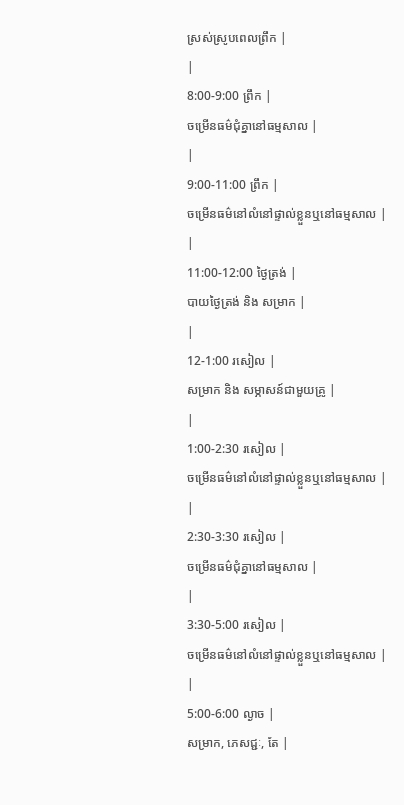ស្រស់ស្រូបពេលព្រឹក |
|
8:00-9:00 ព្រឹក |
ចម្រើនធម៌ជុំគ្នានៅធម្មសាល |
|
9:00-11:00 ព្រឹក |
ចម្រើនធម៌នៅលំនៅផ្ទាល់ខ្លួនឬនៅធម្មសាល |
|
11:00-12:00 ថ្ងៃត្រង់ |
បាយថ្ងៃត្រង់ និង សម្រាក |
|
12-1:00 រសៀល |
សម្រាក និង សម្ភាសន៍ជាមួយគ្រូ |
|
1:00-2:30 រសៀល |
ចម្រើនធម៌នៅលំនៅផ្ទាល់ខ្លួនឬនៅធម្មសាល |
|
2:30-3:30 រសៀល |
ចម្រើនធម៌ជុំគ្នានៅធម្មសាល |
|
3:30-5:00 រសៀល |
ចម្រើនធម៌នៅលំនៅផ្ទាល់ខ្លួនឬនៅធម្មសាល |
|
5:00-6:00 ល្ងាច |
សម្រាក, ភេសជ្ជៈ, តែ |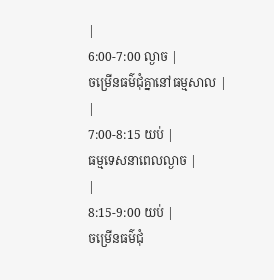|
6:00-7:00 ល្ងាច |
ចម្រើនធម៌ជុំគ្នានៅធម្មសាល |
|
7:00-8:15 យប់ |
ធម្មទេសនាពេលល្ងាច |
|
8:15-9:00 យប់ |
ចម្រើនធម៌ជុំ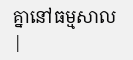គ្នានៅធម្មសាល |